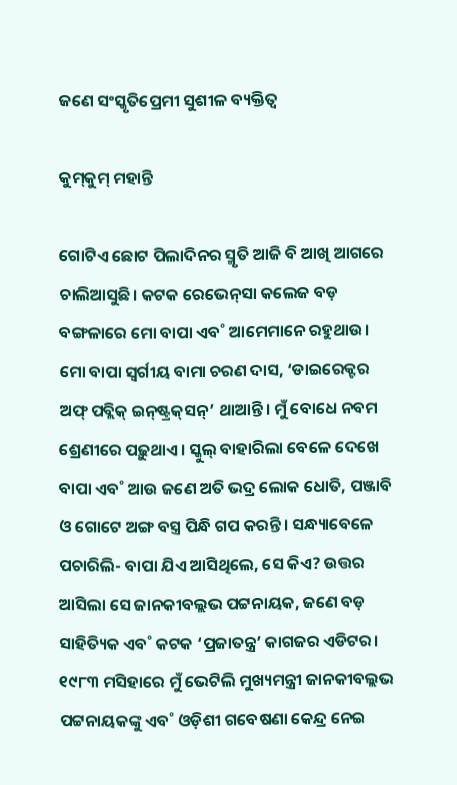ଜଣେ ସଂସ୍କୃତିପ୍ରେମୀ ସୁଶୀଳ ବ୍ୟକ୍ତିତ୍ବ

କୁମ୍‌କୁମ୍‌ ମହାନ୍ତି

ଗୋଟିଏ ଛୋଟ ପିଲାଦିନର ସ୍ମୃତି ଆଜି ବି ଆଖି ଆଗରେ ଚାଲିଆସୁଛି। କଟକ ରେଭେନ୍‌ସା କଲେଜ ବଡ଼ ବଙ୍ଗଳାରେ ମୋ ବାପା ଏବ˚ ଆମେମାନେ ରହୁଥାଉ। ମୋ ବାପା ସ୍ବର୍ଗୀୟ ବାମା ଚରଣ ଦାସ, ‘ଡାଇରେକ୍ଟର ଅଫ୍ ପବ୍ଲିକ୍‌ ଇନ୍‌ଷ୍ଟ୍ରକ୍‌ସନ୍‌’ ଥାଆନ୍ତି। ମୁଁ ବୋଧେ ନବମ ଶ୍ରେଣୀରେ ପଢ଼ୁଥାଏ। ସ୍କୁଲ୍‌ ବାହାରିଲା ବେଳେ ଦେଖେ ବାପା ଏବ˚ ଆଉ ଜଣେ ଅତି ଭଦ୍ର ଲୋକ ଧୋତି, ପଞ୍ଜାବି ଓ ଗୋଟେ ଅଙ୍ଗ ବସ୍ତ୍ର ପିନ୍ଧି ଗପ କରନ୍ତି। ସନ୍ଧ୍ୟାବେଳେ ପଚାରିଲି- ବାପା ଯିଏ ଆସିଥିଲେ, ସେ କିଏ? ଉତ୍ତର ଆସିଲା ସେ ଜାନକୀବଲ୍ଲଭ ପଟ୍ଟନାୟକ, ଜଣେ ବଡ଼ ସାହିତ୍ୟିକ ଏବ˚ କଟକ ‘ପ୍ରଜାତନ୍ତ୍ର’ କାଗଜର ଏଡିଟର। ୧୯୮୩ ମସିହାରେ ମୁଁ ଭେଟିଲି ମୁଖ୍ୟମନ୍ତ୍ରୀ ଜାନକୀବଲ୍ଲଭ ପଟ୍ଟନାୟକଙ୍କୁ ଏବ˚ ଓଡ଼ିଶୀ ଗବେଷଣା କେନ୍ଦ୍ର ନେଇ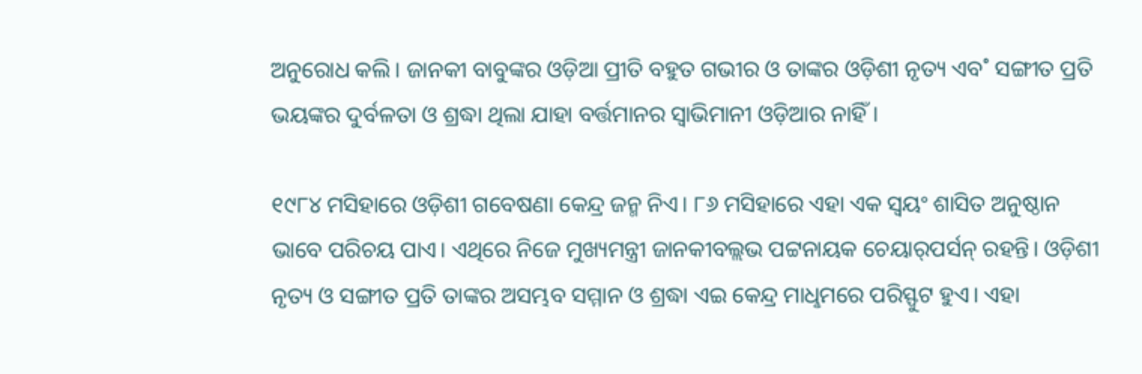ଅନୁରୋଧ କଲି। ଜାନକୀ ବାବୁଙ୍କର ଓଡ଼ିଆ ପ୍ରୀତି ବହୁତ ଗଭୀର ଓ ତାଙ୍କର ଓଡ଼ିଶୀ ନୃତ୍ୟ ଏବ˚ ସଙ୍ଗୀତ ପ୍ରତି ଭୟଙ୍କର ଦୁର୍ବଳତା ଓ ଶ୍ରଦ୍ଧା ଥିଲା ଯାହା ବର୍ତ୍ତମାନର ସ୍ବାଭିମାନୀ ଓଡ଼ିଆର ନାହିଁ।

୧୯୮୪ ମସିହାରେ ଓଡ଼ିଶୀ ଗବେଷଣା କେନ୍ଦ୍ର ଜନ୍ମ ନିଏ। ୮୬ ମସିହାରେ ଏହା ଏକ ସ୍ବୟଂ ଶାସିତ ଅନୁଷ୍ଠାନ ଭାବେ ପରିଚୟ ପାଏ। ଏଥିରେ ନିଜେ ମୁଖ୍ୟମନ୍ତ୍ରୀ ଜାନକୀବଲ୍ଲଭ ପଟ୍ଟନାୟକ ଚେୟାର୍‌ପର୍ସନ୍‌ ରହନ୍ତି। ଓଡ଼ିଶୀ ନୃତ୍ୟ ଓ ସଙ୍ଗୀତ ପ୍ରତି ତାଙ୍କର ଅସମ୍ଭବ ସମ୍ମାନ ଓ ଶ୍ରଦ୍ଧା ଏଇ କେନ୍ଦ୍ର ମାଧୢମରେ ପରିସ୍ଫୁଟ ହୁଏ। ଏହା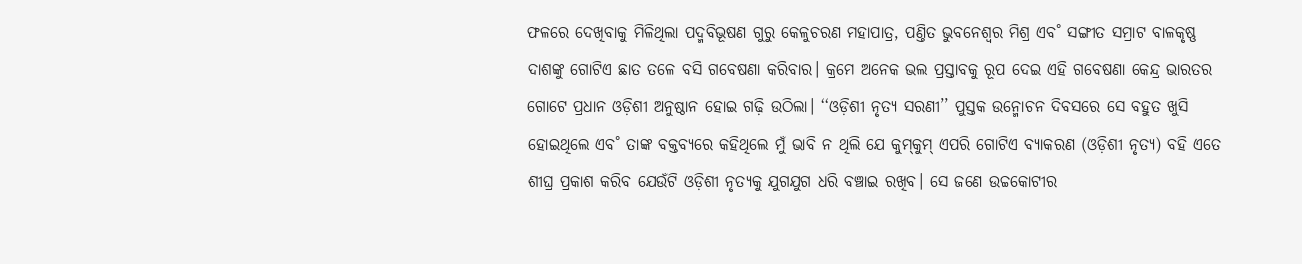ଫଳରେ ଦେଖିବାକୁ ମିଳିଥିଲା ପଦ୍ମବିଭୂଷଣ ଗୁରୁ କେଳୁଚରଣ ମହାପାତ୍ର, ପଣ୍ତିତ ଭୁବନେଶ୍ବର ମିଶ୍ର ଏବ˚ ସଙ୍ଗୀତ ସମ୍ରାଟ ବାଳକୃଷ୍ଣ ଦାଶଙ୍କୁ ଗୋଟିଏ ଛାତ ତଳେ ବସି ଗବେଷଣା କରିବାର। କ୍ରମେ ଅନେକ ଭଲ ପ୍ରସ୍ତାବକୁ ରୂପ ଦେଇ ଏହି ଗବେଷଣା କେନ୍ଦ୍ର ଭାରତର ଗୋଟେ ପ୍ରଧାନ ଓଡ଼ିଶୀ ଅନୁଷ୍ଠାନ ହୋଇ ଗଢ଼ି ଉଠିଲା। ‘‘ଓଡ଼ିଶୀ ନୃତ୍ୟ ସରଣୀ’’ ପୁସ୍ତକ ଉନ୍ମୋଚନ ଦିବସରେ ସେ ବହୁତ ଖୁସି ହୋଇଥିଲେ ଏବ˚ ତାଙ୍କ ବକ୍ତବ୍ୟରେ କହିଥିଲେ ମୁଁ ଭାବି ନ ଥିଲି ଯେ କୁମ୍‌କୁମ୍‌ ଏପରି ଗୋଟିଏ ବ୍ୟାକରଣ (ଓଡ଼ିଶୀ ନୃତ୍ୟ) ବହି ଏତେ ଶୀଘ୍ର ପ୍ରକାଶ କରିବ ଯେଉଁଟି ଓଡ଼ିଶୀ ନୃତ୍ୟକୁ ଯୁଗଯୁଗ ଧରି ବଞ୍ଚାଇ ରଖିବ। ସେ ଜଣେ ଉଚ୍ଚକୋଟୀର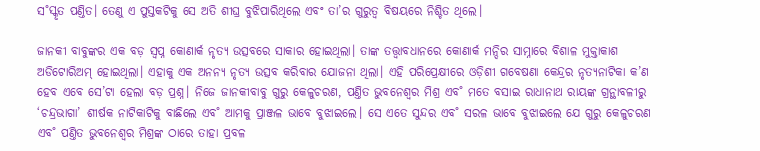ସ˚ସ୍କୃତ ପଣ୍ତିତ। ତେଣୁ ଏ ପୁସ୍ତକଟିକୁ ସେ ଅତି ଶୀଘ୍ର ବୁଝିପାରିଥିଲେ ଏବଂ ତା’ର ଗୁରୁତ୍ବ ବିଷୟରେ ନିଶ୍ଚିତ ଥିଲେ।

ଜାନକୀ ବାବୁଙ୍କର ଏକ ବଡ଼ ସ୍ବପ୍ନ କୋଣାର୍କ ନୃତ୍ୟ ଉତ୍ସବରେ ସାକାର ହୋଇଥିଲା। ତାଙ୍କ ତତ୍ତ୍ବାବଧାନରେ କୋଣାର୍କ ମନ୍ଦିର ସାମ୍ନାରେ ବିଶାଳ ମୁକ୍ତାକାଶ ଅଡିଟୋରିଅମ୍‌ ହୋଇଥିଲା। ଏହାକୁ ଏକ ଅନନ୍ୟ ନୃତ୍ୟ ଉତ୍ସବ କରିବାର ଯୋଜନା ଥିଲା। ଏହି ପରିପ୍ରେକ୍ଷୀରେ ଓଡ଼ିଶୀ ଗବେଷଣା କେନ୍ଦ୍ରର ନୃତ୍ୟନାଟିକା କ’ଣ ହେବ ଏବେ ସେ’ଟା ହେଲା ବଡ଼ ପ୍ରଶ୍ନ। ନିଜେ ଜାନକୀବାବୁ ଗୁରୁ କେଳୁଚରଣ, ପଣ୍ତିତ ଭୁବନେଶ୍ବର ମିଶ୍ର ଏବ˚ ମତେ ବସାଇ ରାଧାନାଥ ରାୟଙ୍କ ଗ୍ରନ୍ଥାବଳୀରୁ ‘ଚନ୍ଦ୍ରଭାଗା’ ଶୀର୍ଷକ ନାଟିକାଟିକୁ ବାଛିଲେ ଏବ˚ ଆମକୁ ପ୍ରାଞ୍ଜଳ ଭାବେ ବୁଝାଇଲେ। ସେ ଏତେ ସୁନ୍ଦର ଏବ˚ ସରଳ ଭାବେ ବୁଝାଇଲେ ଯେ ଗୁରୁ କେଳୁଚରଣ ଏବ˚ ପଣ୍ତିତ ଭୁବନେଶ୍ବର ମିଶ୍ରଙ୍କ ଠାରେ ତାହା ପ୍ରବଳ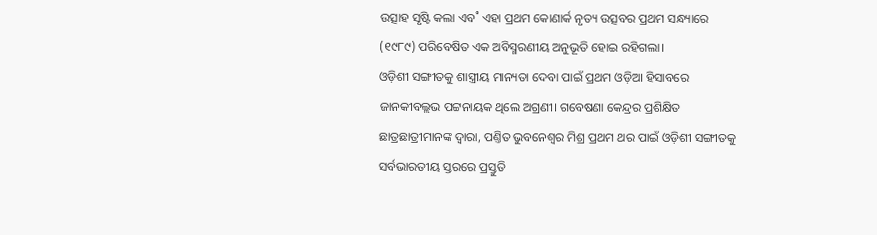ଉତ୍ସାହ ସୃଷ୍ଟି କଲା ଏବ˚ ଏହା ପ୍ରଥମ କୋଣାର୍କ ନୃତ୍ୟ ଉତ୍ସବର ପ୍ରଥମ ସନ୍ଧ୍ୟାରେ (୧୯୮୯) ପରିବେଷିତ ଏକ ଅବିସ୍ମରଣୀୟ ଅନୁଭୂତି ହୋଇ ରହିଗଲା।
ଓଡ଼ିଶୀ ସଙ୍ଗୀତକୁ ଶାସ୍ତ୍ରୀୟ ମାନ୍ୟତା ଦେବା ପାଇଁ ପ୍ରଥମ ଓଡ଼ିଆ ହିସାବରେ ଜାନକୀବଲ୍ଲଭ ପଟ୍ଟନାୟକ ଥିଲେ ଅଗ୍ରଣୀ। ଗବେଷଣା କେନ୍ଦ୍ରର ପ୍ରଶିକ୍ଷିତ ଛାତ୍ରଛାତ୍ରୀମାନଙ୍କ ଦ୍ବାରା, ପଣ୍ତିତ ଭୁବନେଶ୍ବର ମିଶ୍ର ପ୍ରଥମ ଥର ପାଇଁ ଓଡ଼ିଶୀ ସଙ୍ଗୀତକୁ ସର୍ବଭାରତୀୟ ସ୍ତରରେ ପ୍ରସ୍ତୁତି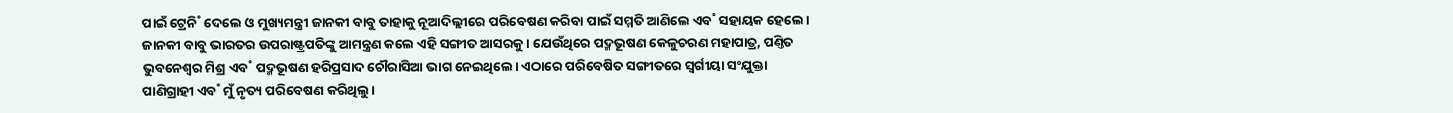ପାଇଁ ଟ୍ରେନି˚ ଦେଲେ ଓ ମୁଖ୍ୟମନ୍ତ୍ରୀ ଜାନକୀ ବାବୁ ତାହାକୁ ନୂଆଦିଲ୍ଲୀରେ ପରିବେଷଣ କରିବା ପାଇଁ ସମ୍ମତି ଆଣିଲେ ଏବ˚ ସହାୟକ ହେଲେ। ଜାନକୀ ବାବୁ ଭାରତର ଉପରାଷ୍ଟ୍ରପତିଙ୍କୁ ଆମନ୍ତ୍ରଣ କଲେ ଏହି ସଙ୍ଗୀତ ଆସରକୁ। ଯେଉଁଥିରେ ପଦ୍ମଭୂଷଣ କେଳୁଚରଣ ମହାପାତ୍ର, ପଣ୍ତିତ ଭୁବନେଶ୍ବର ମିଶ୍ର ଏବ˚ ପଦ୍ମଭୂଷଣ ହରିପ୍ରସାଦ ଚୌରାସିଆ ଭାଗ ନେଇଥିଲେ। ଏଠାରେ ପରିବେଷିତ ସଙ୍ଗୀତରେ ସ୍ବର୍ଗୀୟା ସଂଯୁକ୍ତା ପାଣିଗ୍ରାହୀ ଏବ˚ ମୁଁ ନୃତ୍ୟ ପରିବେଷଣ କରିଥିଲୁ।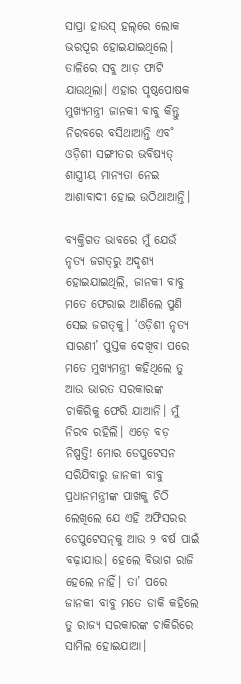ସାପ୍ରା ହାଉସ୍‌ ହଲ୍‌ରେ ଲୋକ ଭରପୂର ହୋଇଯାଇଥିଲେ। ତାଳିରେ ସବୁ ଆଡ଼ ଫାଟି ଯାଉଥିଲା। ଏହାର ପୃଷ୍ଠପୋଷକ ମୁଖ୍ୟମନ୍ତ୍ରୀ ଜାନକୀ ବାବୁ କିନ୍ତୁ ନିରବରେ ବସିଥାଆନ୍ତି ଏବ˚ ଓଡ଼ିଶୀ ସଙ୍ଗୀତର ଭବିଷ୍ୟତ୍‌ ଶାସ୍ତ୍ରୀୟ ମାନ୍ୟତା ନେଇ ଆଶାବାଦୀ ହୋଇ ଉଠିଥାଆନ୍ତି।

ବ୍ୟକ୍ତିଗତ ଭାବରେ ମୁଁ ଯେଉଁ ନୃତ୍ୟ ଜଗତ୍‌ରୁ ଅଦୃଶ୍ୟ ହୋଇଯାଇଥିଲି, ଜାନକୀ ବାବୁ ମତେ ଫେରାଇ ଆଣିଲେ ପୁଣି ସେଇ ଜଗତ୍‌କୁ। ‘ଓଡ଼ିଶୀ ନୃତ୍ୟ ସାରଣୀ’ ପୁସ୍ତକ ଦେଖିବା ପରେ ମତେ ମୁଖ୍ୟମନ୍ତ୍ରୀ କହିଥିଲେ ତୁ ଆଉ ଭାରତ ସରକାରଙ୍କ ଚାକିରିକୁ ଫେରି ଯାଆନି। ମୁଁ ନିରବ ରହିଲି। ଏଡ଼େ ବଡ଼ ନିଷ୍ପତ୍ତି! ମୋର ଡେପୁଟେସନ ସରିଯିବାରୁ ଜାନକୀ ବାବୁ ପ୍ରଧାନମନ୍ତ୍ରୀଙ୍କ ପାଖକୁ ଚିଠି ଲେଖିଲେ ଯେ ଏହି ଅଫିସରର ଡେପୁଟେସନ୍‌କୁ ଆଉ ୨ ବର୍ଷ ପାଇଁ ବଢ଼ାଯାଉ। ହେଲେ ବିଭାଗ ରାଜି ହେଲେ ନାହିଁ। ତା’ ପରେ ଜାନକୀ ବାବୁ ମତେ ଡାକି କହିଲେ ତୁ ରାଜ୍ୟ ସରକାରଙ୍କ ଚାକିରିରେ ସାମିଲ ହୋଇଯାଆ।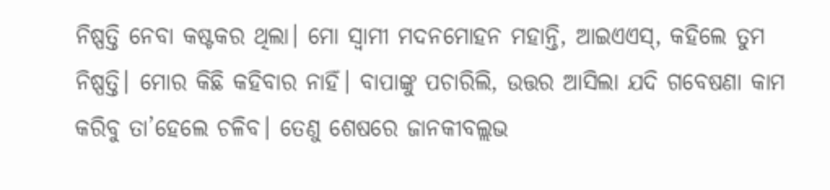ନିଷ୍ପତ୍ତି ନେବା କଷ୍ଟକର ଥିଲା। ମୋ ସ୍ବାମୀ ମଦନମୋହନ ମହାନ୍ତି, ଆଇଏଏସ୍‌, କହିଲେ ତୁମ ନିଷ୍ପତ୍ତି। ମୋର କିଛି କହିବାର ନାହିଁ। ବାପାଙ୍କୁ ପଚାରିଲି, ଉତ୍ତର ଆସିଲା ଯଦି ଗବେଷଣା କାମ କରିବୁ ତା’ହେଲେ ଚଳିବ। ତେଣୁ ଶେଷରେ ଜାନକୀବଲ୍ଲଭ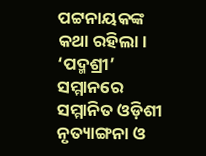ପଟ୍ଟନାୟକଙ୍କ କଥା ରହିଲା।
‘ପଦ୍ମଶ୍ରୀ’ ସମ୍ମାନରେ ସମ୍ମାନିତ ଓଡ଼ିଶୀ
ନୃତ୍ୟାଙ୍ଗନା ଓ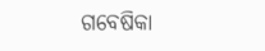ଗବେଷିକା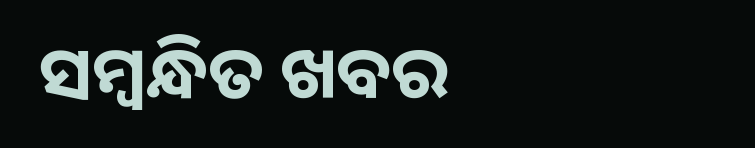ସମ୍ବନ୍ଧିତ ଖବର